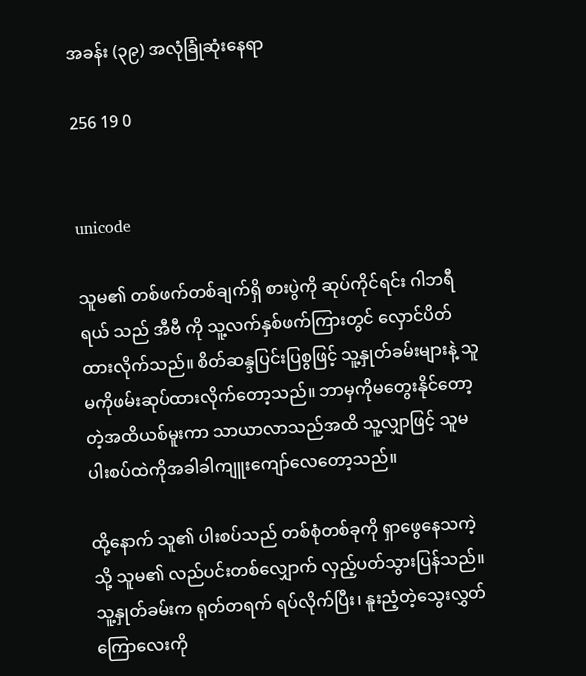အခန်း (၃၉) အလုံခြုံဆုံးနေရာ

256 19 0


unicode

သူမ၏ တစ်ဖက်တစ်ချက်ရှိ စားပွဲကို ဆုပ်ကိုင်ရင်း ဂါဘရီရယ် သည် အီဗီ ကို သူ့လက်နှစ်ဖက်ကြားတွင် လှောင်ပိတ်ထားလိုက်သည်။ စိတ်ဆန္ဒပြင်းပြစွဖြင့် သူ့နှုတ်ခမ်းများနဲ့ သူမကိုဖမ်းဆုပ်ထားလိုက်တော့သည်။ ဘာမှကိုမတွေးနိုင်တော့တဲ့အထိယစ်မူးကာ သာယာလာသည်အထိ သူ့လျှာဖြင့် သူမပါးစပ်ထဲကိုအခါခါကျူးကျော်လေတော့သည်။

ထို့နောက် သူ၏ ပါးစပ်သည် တစ်စုံတစ်ခုကို ရှာဖွေနေသကဲ့သို့ သူမ၏ လည်ပင်းတစ်လျှောက် လှည့်ပတ်သွားပြန်သည်။ သူ့နှုတ်ခမ်းက ရုတ်တရက် ရပ်လိုက်ပြီး၊ နူးညံ့တဲ့သွေးလွှတ်ကြောလေးကို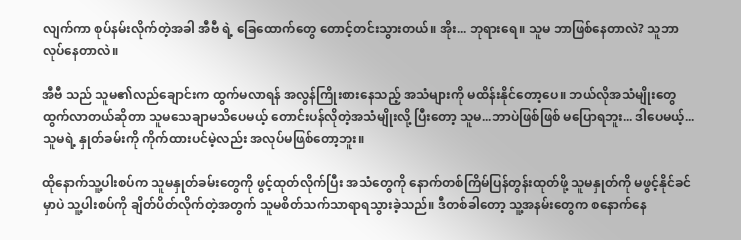လျက်ကာ စုပ်နမ်းလိုက်တဲ့အခါ အီဗီ ရဲ့ ခြေထောက်တွေ တောင့်တင်းသွားတယ်။ အိုး... ဘုရားရေ။ သူမ ဘာဖြစ်နေတာလဲ? သူဘာလုပ်နေတာလဲ။

အီဗီ သည် သူမ၏လည်ချောင်းက ထွက်မလာရန် အလွန်ကြိုးစားနေသည့် အသံများကို မထိန်းနိုင်တော့ပေ။ ဘယ်လိုအသံမျိုးတွေ ထွက်လာတယ်ဆိုတာ သူမသေချာမသိပေမယ့် တောင်းပန်လိုတဲ့အသံမျိုးလို့ ပြီးတော့ သူမ...ဘာပဲဖြစ်ဖြစ် မပြောရဘူး... ဒါပေမယ့်...သူမရဲ့ နှုတ်ခမ်းကို ကိုက်ထားပင်မဲ့လည်း အလုပ်မဖြစ်တော့ဘူး။

ထိုနောက်သူ့ပါးစပ်က သူမနှုတ်ခမ်းတွေကို ဖွင့်ထုတ်လိုက်ပြီး အသံတွေကို နောက်တစ်ကြိမ်ပြန်တွန်းထုတ်ဖို့ သူမနှုတ်ကို မဖွင့်နိုင်ခင်မှာပဲ သူ့ပါးစပ်ကို ချိတ်ပိတ်လိုက်တဲ့အတွက် သူမစိတ်သက်သာရာရသွားခဲ့သည်။ ဒီတစ်ခါတော့ သူ့အနမ်းတွေက စနောက်နေ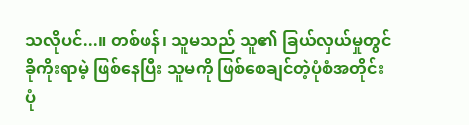သလိုပင်...။ တစ်ဖန်၊ သူမသည် သူ၏ ခြယ်လှယ်မှုတွင် ခိုကိုးရာမဲ့ ဖြစ်နေပြီး သူမကို ဖြစ်စေချင်တဲ့ပုံစံအတိုင်းပုံ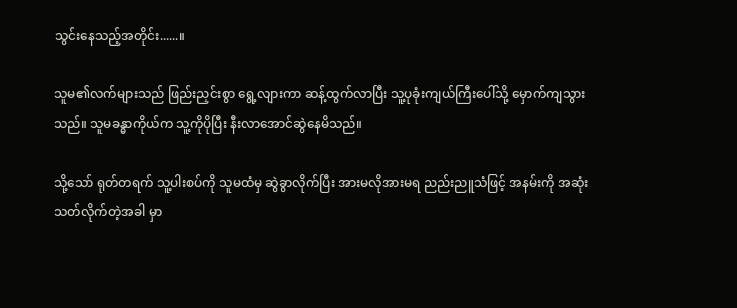သွင်းနေသည့်အတိုင်း......။

သူမ၏လက်များသည် ဖြည်းညှင်းစွာ ရွေ့လျားကာ ဆန့်ထွက်လာပြီး သူ့ပုခုံးကျယ်ကြီးပေါ်သို့ မှောက်ကျသွားသည်။ သူမခန္ဓာကိုယ်က သူ့ကိုပိုပြီး နီးလာအောင်ဆွဲနေမိသည်။

သို့သော် ရုတ်တရက် သူ့ပါးစပ်ကို သူမထံမှ ဆွဲခွာလိုက်ပြီး အားမလိုအားမရ ညည်းညူသံဖြင့် အနမ်းကို အဆုံးသတ်လိုက်တဲ့အခါ မှာ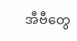အီဗီတွေ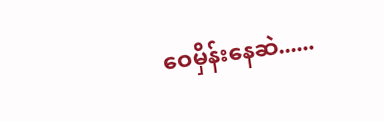ဝေမှိန်းနေဆဲ......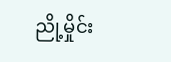ညို့မှိုင်း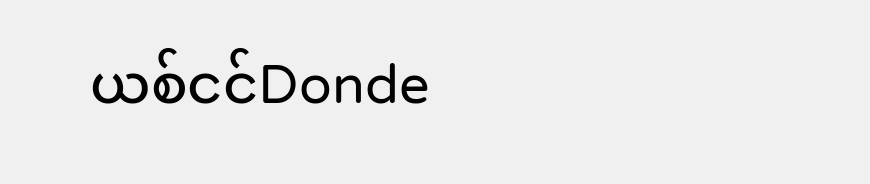ယစ်ငင်Donde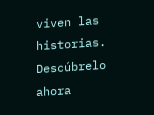viven las historias. Descúbrelo ahora